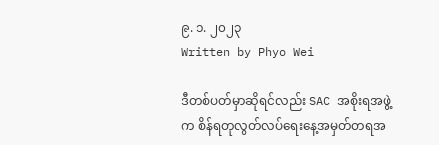၉. ၁. ၂၀၂၃
Written by Phyo Wei

ဒီတစ်ပတ်မှာဆိုရင်လည်း SAC အစိုးရအဖွဲ့က စိန်ရတုလွတ်လပ်ရေးနေ့အမှတ်တရအ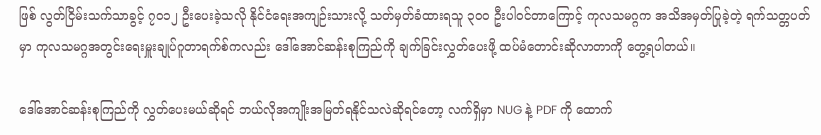ဖြစ် လွတ်ငြိမ်းသက်သာခွင့် ၇၀၁၂ ဦးပေးခဲ့သလို နိုင်ငံရေးအကျဉ်းသားလို့ သတ်မှတ်ခံထားရသူ ၃၀၀ ဦးပါဝင်တာကြောင့် ကုလသမဂ္ဂက အသိအမှတ်ပြုခဲ့တဲ့ ရက်သတ္တပတ်မှာ ကုလသမဂ္ဂအတွင်းရေးမှူးချုပ်ဂူတာရက်စ်ကလည်း ဒေါ်အောင်ဆန်းစုကြည်ကို ချက်ခြင်းလွှတ်ပေးဖို့ ထပ်မံတောင်းဆိုလာတာကို တွေ့ရပါတယ်။

ဒေါ်အောင်ဆန်းစုကြည်ကို လွှတ်ပေးမယ်ဆိုရင် ဘယ်လိုအကျိုးအမြတ်ရနိုင်သလဲဆိုရင်တော့ လက်ရှိမှာ NUG နဲ့ PDF ကို ထောက်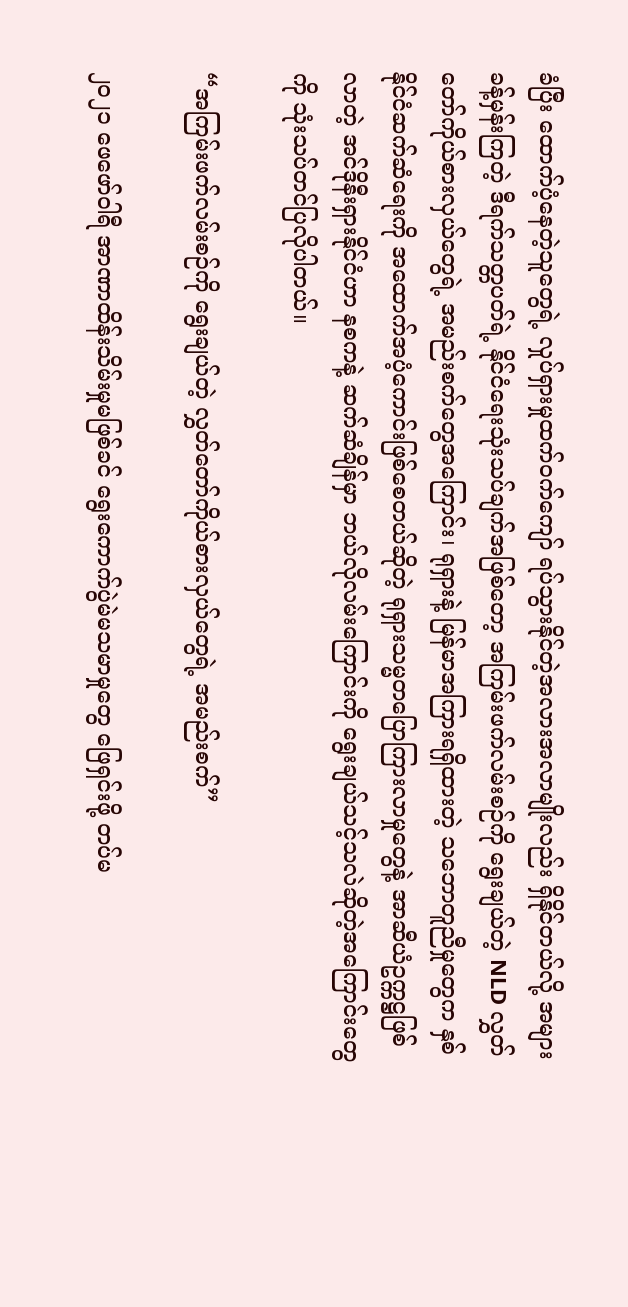ခံပြီး ထောက်ပံ့နေတဲ့သူတွေရဲ့ လှုပ်ရှားမှုထက်ဝက်ကျော် ရပ်သွားနိုင်တဲ့အလားအလာမျိုးလည်း ရှိနိုင်တယ်လို့ အများခန့်မှန်းကြတဲ့ ဒီရက်သတ္တပတ်ရဲ့ နိုင်ငံရေးသုံးသပ်ချက်အဖြစ်တော့ အကြမ်းဖက်လမ်းစဉ်ကို ရွေးချယ်တဲ့ NLD လွှတ်တော်ကိုယ်စားလှယ်တွေရဲ့ အမည်းစက်တွေအကြောင်း၊ ရုရှားနဲ့ မြန်မာအကြားရရှိထားတဲ့ သဘောတူညီမှုတွေက နှစ်နိုင်ငံဆက်ဆံရေးကို အထောက်အပံ့ကောင်းဖြစ်စေတယ်ဆိုတဲ့ ရုရှားသမ္မတပြောကြားလာမှုတွေနဲ့ အာဆီယံဥက္ကဋ္ဌဖြစ်လာတဲ့ အင်ဒိုနီးရှားနိုင်ငံဟာ နစကနဲ့ ဆက်ဆံချိန်မှာ ဘယ်လိုလမ်းကြောင်းကို ရွေးချယ်သင့်သလဲဆိုတဲ့အကြောင်းတွေကို သုံးသပ်တင်ပြလိုပါတယ်။

“အကြမ်းဖက်လမ်းစဉ်ကို ရွေးချယ်တဲ့ လွှတ်တော်ကိုယ်စားလှယ်တွေရဲ့ အမည်းစက်”

၂၀၂၁ ဖေဖော်ဝါရီ အာဏာထိန်းသိမ်းမှုမဖြစ်ခင် ရွေးကောက်ပွဲမဲမသမာမှုတွေ ဖြေရှင်းဖို့ တပ်မ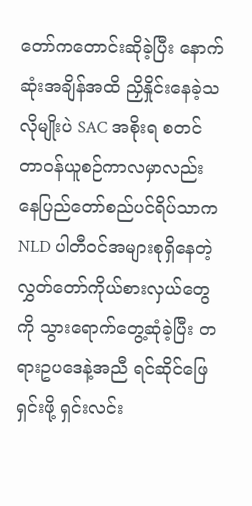တော်ကတောင်းဆိုခဲ့ပြီး နောက်ဆုံးအချိန်အထိ ညှိနှိုင်းနေခဲ့သလိုမျိုးပဲ SAC အစိုးရ စတင်တာဝန်ယူစဉ်ကာလမှာလည်း နေပြည်တော်စည်ပင်ရိပ်သာက NLD ပါတီဝင်အများစုရှိနေတဲ့ လွှတ်တော်ကိုယ်စားလှယ်တွေကို သွားရောက်တွေ့ဆုံခဲ့ပြီး တရားဥပဒေနဲ့အညီ ရင်ဆိုင်ဖြေရှင်းဖို့ ရှင်းလင်း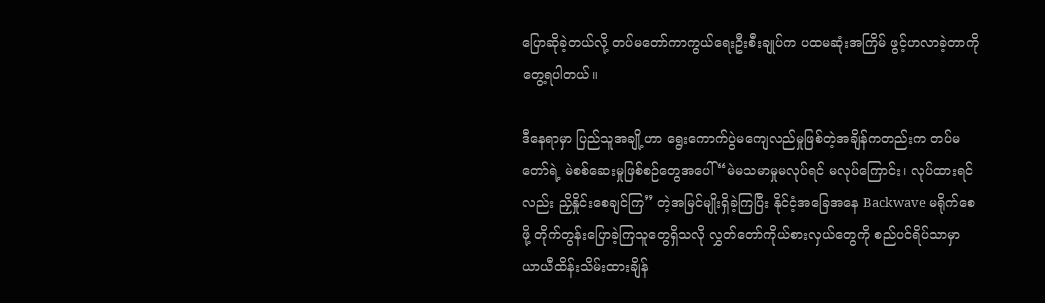ပြောဆိုခဲ့တယ်လို့ တပ်မတော်ကာကွယ်ရေးဦးစီးချုပ်က ပထမဆုံးအကြိမ် ဖွင့်ဟလာခဲ့တာကို တွေ့ရပါတယ်။

ဒီနေရာမှာ ပြည်သူအချို့ဟာ ရွေးကောက်ပွဲမကျေလည်မှုဖြစ်တဲ့အချိန်ကတည်းက တပ်မတော်ရဲ့ မဲစစ်ဆေးမှုဖြစ်စဉ်တွေအပေါ် “မဲမသမာမှုမလုပ်ရင် မလုပ်ကြောင်း၊ လုပ်ထားရင်လည်း ညှိနှိုင်းစေချင်ကြ” တဲ့အမြင်မျိုးရှိခဲ့ကြပြီး နိုင်ငံ့အခြေအနေ Backwave မရိုက်စေဖို့ တိုက်တွန်းပြောခဲ့ကြသူတွေရှိသလို လွှတ်တော်ကိုယ်စားလှယ်တွေကို စည်ပင်ရိပ်သာမှာ ယာယီထိန်းသိမ်းထားချိန်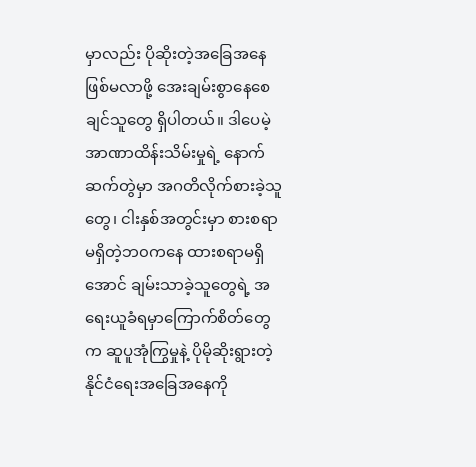မှာလည်း ပိုဆိုးတဲ့အခြေအနေဖြစ်မလာဖို့ အေးချမ်းစွာနေစေချင်သူတွေ ရှိပါတယ်။ ဒါပေမဲ့ အာဏာထိန်းသိမ်းမှုရဲ့ နောက်ဆက်တွဲမှာ အဂတိလိုက်စားခဲ့သူတွေ၊ ငါးနှစ်အတွင်းမှာ စားစရာမရှိတဲ့ဘ၀ကနေ ထားစရာမရှိအောင် ချမ်းသာခဲ့သူတွေရဲ့ အရေးယူခံရမှာကြောက်စိတ်တွေက ဆူပူအုံကြွမှုနဲ့ ပိုမိုဆိုးရွားတဲ့နိုင်ငံရေးအခြေအနေကို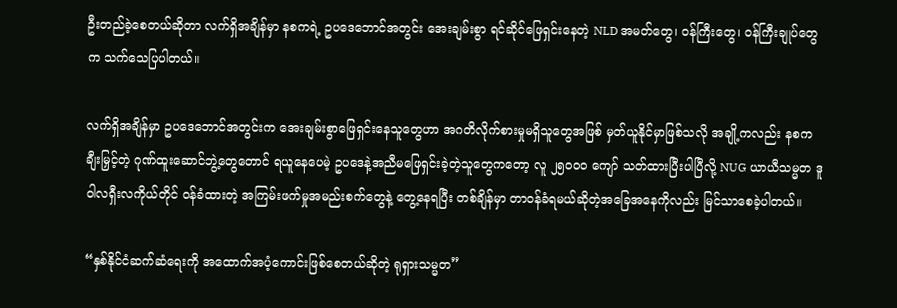ဦးတည်ခဲ့စေတယ်ဆိုတာ လက်ရှိအချိန်မှာ နစကရဲ့ ဥပဒေဘောင်အတွင်း အေးချမ်းစွာ ရင်ဆိုင်ဖြေရှင်းနေတဲ့ NLD အမတ်တွေ၊ ဝန်ကြီးတွေ၊ ဝန်ကြီးချုပ်တွေက သက်သေပြပါတယ်။

လက်ရှိအချိန်မှာ ဥပဒေဘောင်အတွင်းက အေးချမ်းစွာဖြေရှင်းနေသူတွေဟာ အဂတိလိုက်စားမှုမရှိသူတွေအဖြစ် မှတ်ယူနိုင်မှာဖြစ်သလို အချို့ကလည်း နစက ချီးမြှင့်တဲ့ ဂုဏ်ထူးဆောင်ဘွဲ့တွေတောင် ရယူနေပေမဲ့ ဥပဒေနဲ့အညီမဖြေရှင်းခဲ့တဲ့သူတွေကတော့ လူ ၂၅၀၀၀ ကျော် သတ်ထားပြီးပါပြီလို့ NUG ယာယီသမ္မတ ဒူဝါလရှီးလကိုယ်တိုင် ဝန်ခံထားတဲ့ အကြမ်းဖက်မှုအမည်းစက်တွေနဲ့ တွေ့နေရပြီး တစ်ချိန်မှာ တာဝန်ခံရမယ်ဆိုတဲ့အခြေအနေကိုလည်း မြင်သာစေခဲ့ပါတယ်။

“နှစ်နိုင်ငံဆက်ဆံရေးကို အထောက်အပံ့ကောင်းဖြစ်စေတယ်ဆိုတဲ့ ရုရှားသမ္မတ”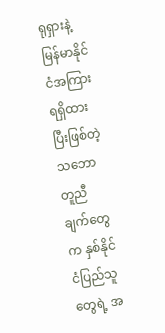ရုရှားနဲ့ မြန်မာနိုင်ငံအကြား ရရှိထားပြီးဖြစ်တဲ့ သဘောတူညီချက်တွေက နှစ်နိုင်ငံပြည်သူတွေရဲ့ အ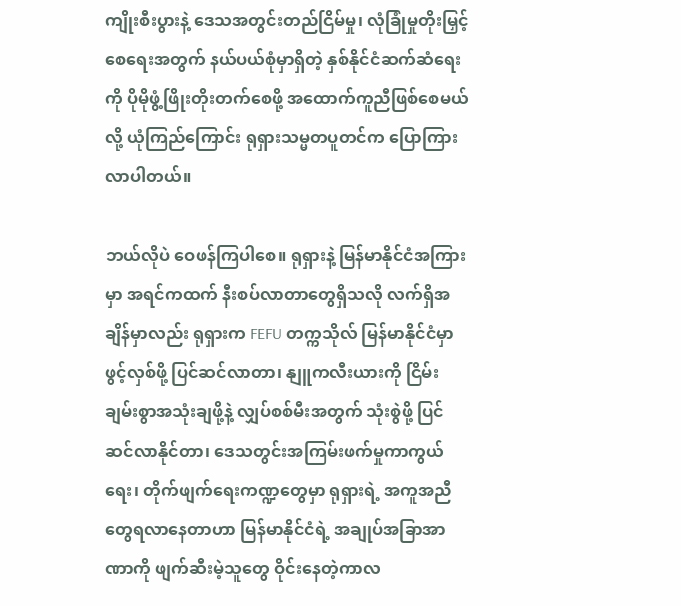ကျိုးစီးပွားနဲ့ ဒေသအတွင်းတည်ငြိမ်မှု၊ လုံခြုံမှုတိုးမြှင့်စေရေးအတွက် နယ်ပယ်စုံမှာရှိတဲ့ နှစ်နိုင်ငံဆက်ဆံရေးကို ပိုမိုဖွံ့ဖြိုးတိုးတက်စေဖို့ အထောက်ကူညီဖြစ်စေမယ်လို့ ယုံကြည်ကြောင်း ရုရှားသမ္မတပူတင်က ပြောကြားလာပါတယ်။

ဘယ်လိုပဲ ဝေဖန်ကြပါစေ။ ရုရှားနဲ့ မြန်မာနိုင်ငံအကြားမှာ အရင်ကထက် နီးစပ်လာတာတွေရှိသလို လက်ရှိအချိန်မှာလည်း ရုရှားက FEFU တက္ကသိုလ် မြန်မာနိုင်ငံမှာ ဖွင့်လှစ်ဖို့ ပြင်ဆင်လာတာ၊ နျူကလီးယားကို ငြိမ်းချမ်းစွာအသုံးချဖို့နဲ့ လျှပ်စစ်မီးအတွက် သုံးစွဲဖို့ ပြင်ဆင်လာနိုင်တာ၊ ဒေသတွင်းအကြမ်းဖက်မှုကာကွယ်ရေး၊ တိုက်ဖျက်ရေးကဏ္ဍတွေမှာ ရုရှားရဲ့ အကူအညီတွေရလာနေတာဟာ မြန်မာနိုင်ငံရဲ့ အချုပ်အခြာအာဏာကို ဖျက်ဆီးမဲ့သူတွေ ဝိုင်းနေတဲ့ကာလ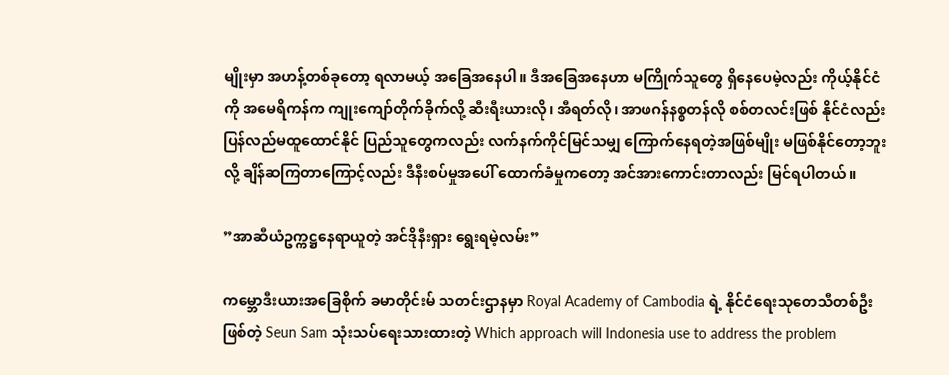မျိုးမှာ အဟန့်တစ်ခုတော့ ရလာမယ့် အခြေအနေပါ။ ဒီအခြေအနေဟာ မကြိုက်သူတွေ ရှိနေပေမဲ့လည်း ကိုယ့်နိုင်ငံကို အမေရိကန်က ကျုးကျော်တိုက်ခိုက်လို့ ဆီးရီးယားလို၊ အီရတ်လို၊ အာဖဂန်နစ္စတန်လို စစ်တလင်းဖြစ် နိုင်ငံလည်း ပြန်လည်မထူထောင်နိုင် ပြည်သူတွေကလည်း လက်နက်ကိုင်မြင်သမျှ ကြောက်နေရတဲ့အဖြစ်မျိုး မဖြစ်နိုင်တော့ဘူးလို့ ချိန်ဆကြတာကြောင့်လည်း ဒီနီးစပ်မှုအပေါ် ထောက်ခံမှုကတော့ အင်အားကောင်းတာလည်း မြင်ရပါတယ်။

”အာဆီယံဥက္ကဋ္ဌနေရာယူတဲ့ အင်ဒိုနီးရှား ရွေးရမဲ့လမ်း”

ကမ္ဘောဒီးယားအခြေစိုက် ခမာတိုင်းမ် သတင်းဌာနမှာ Royal Academy of Cambodia ရဲ့ နိုင်ငံရေးသုတေသီတစ်ဦးဖြစ်တဲ့ Seun Sam သုံးသပ်ရေးသားထားတဲ့ Which approach will Indonesia use to address the problem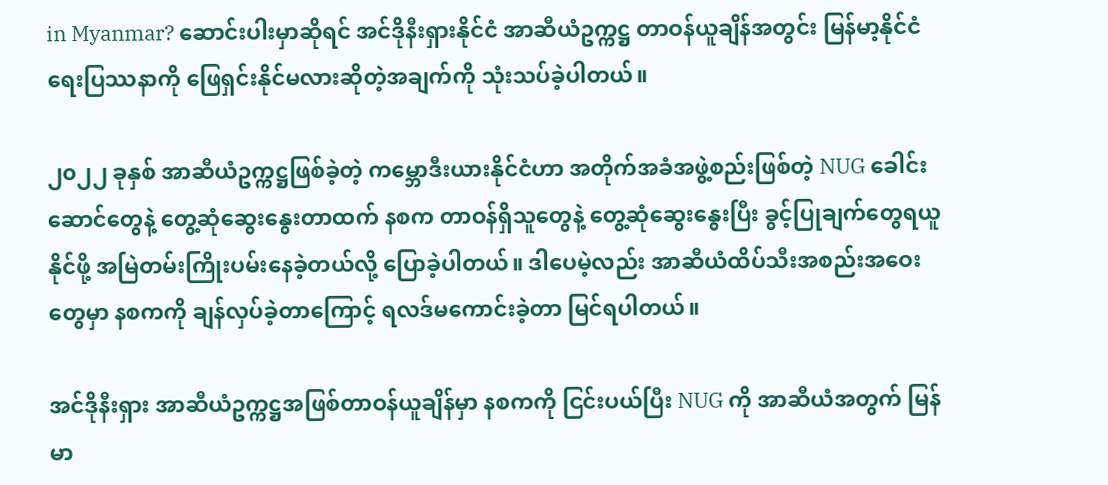in Myanmar? ဆောင်းပါးမှာဆိုရင် အင်ဒိုနီးရှားနိုင်ငံ အာဆီယံဥက္ကဋ္ဌ တာဝန်ယူချိန်အတွင်း မြန်မာ့နိုင်ငံရေးပြဿနာကို ဖြေရှင်းနိုင်မလားဆိုတဲ့အချက်ကို သုံးသပ်ခဲ့ပါတယ်။

၂၀၂၂ ခုနှစ် အာဆီယံဥက္ကဋ္ဌဖြစ်ခဲ့တဲ့ ကမ္ဘောဒီးယားနိုင်ငံဟာ အတိုက်အခံအဖွဲ့စည်းဖြစ်တဲ့ NUG ခေါင်းဆောင်တွေနဲ့ တွေ့ဆုံဆွေးနွေးတာထက် နစက တာဝန်ရှိသူတွေနဲ့ တွေ့ဆုံဆွေးနွေးပြီး ခွင့်ပြုချက်တွေရယူနိုင်ဖို့ အမြဲတမ်းကြိုးပမ်းနေခဲ့တယ်လို့ ပြောခဲ့ပါတယ်။ ဒါပေမဲ့လည်း အာဆီယံထိပ်သီးအစည်းအဝေးတွေမှာ နစကကို ချန်လှပ်ခဲ့တာကြောင့် ရလဒ်မကောင်းခဲ့တာ မြင်ရပါတယ်။

အင်ဒိုနီးရှား အာဆီယံဥက္ကဋ္ဌအဖြစ်တာဝန်ယူချိန်မှာ နစကကို ငြင်းပယ်ပြီး NUG ကို အာဆီယံအတွက် မြန်မာ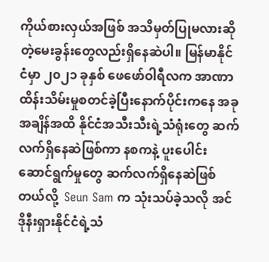ကိုယ်စားလှယ်အဖြစ် အသိမှတ်ပြုမလားဆိုတဲ့မေးခွန်းတွေလည်းရှိနေဆဲပါ။ မြန်မာနိုင်ငံမှာ ၂၀၂၁ ခုနှစ် ဖေဖော်ဝါရီလက အာဏာထိန်းသိမ်းမှုစတင်ခဲ့ပြီးနောက်ပိုင်းကနေ အခုအချိန်အထိ နိုင်ငံအသီးသီးရဲ့သံရုံးတွေ ဆက်လက်ရှိနေဆဲဖြစ်ကာ နစကနဲ့ ပူးပေါင်းဆောင်ရွက်မှုတွေ ဆက်လက်ရှိနေဆဲဖြစ်တယ်လို့  Seun Sam က သုံးသပ်ခဲ့သလို အင်ဒိုနီးရှားနိုင်ငံရဲ့သံ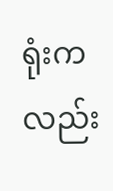ရုံးကလည်း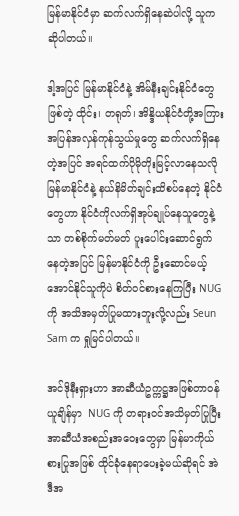မြန်မာနိုင်ငံမှာ ဆက်လက်ရှိနေဆဲပါလို့ သူက ဆိုပါတယ်။

ဒါ့အပြင် မြန်မာနိုင်ငံနဲ့ အိမ်နီးချင်းနိုင်ငံတွေဖြစ်တဲ့ ထိုင်း၊ တရုတ်၊ အိန္ဒိယနိုင်ငံတို့အကြား အပြန်အလှန်ကုန်သွယ်မှုတွေ ဆက်လက်ရှိနေတဲ့အပြင် အရင်ထက်ပိုမိုတိုးမြင့်လာနေသလို မြန်မာနိုင်ငံနဲ့ နယ်နိမိတ်ချင်းထိစပ်နေတဲ့ နိုင်ငံတွေဟာ နိုင်ငံကိုလက်ရှိအုပ်ချုပ်နေသူတွေနဲ့သာ တစ်စိုက်မတ်မတ် ပူးပေါင်းဆောင်ရွက်နေတဲ့အပြင် မြန်မာနိုင်ငံကို ဦးဆောင်မယ့်အောင်နိုင်သူကိုပဲ စိတ်ဝင်စားနေကြပြီး NUG ကို အသိအမှတ်ပြုမထားဘူးလို့လည်း Seun Sam က ရှုမြင်ပါတယ်။

အင်ဒိုနီးရှားဟာ အာဆီယံဥက္ကဋ္ဌအဖြစ်တာဝန်ယူချိန်မှာ  NUG ကို တရားဝင်အသိမှတ်ပြုပြီး အာဆီယံအစည်းအဝေးတွေမှာ မြန်မာကိုယ်စားပြုအဖြစ် ထိုင်ခုံနေရာပေးခဲ့မယ်ဆိုရင် အဲဒီအ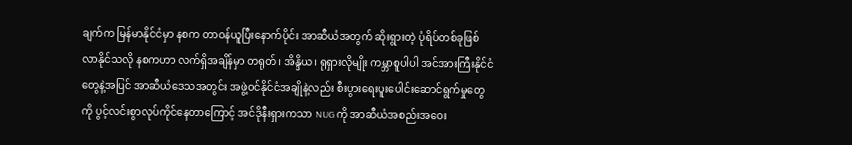ချက်က မြန်မာနိုင်ငံမှာ နစက တာဝန်ယူပြီးနောက်ပိုင်း အာဆီယံအတွက် ဆိုးရွားတဲ့ ပုံရိပ်တစ်ခုဖြစ်လာနိုင်သလို နစကဟာ လက်ရှိအချိန်မှာ တရုတ်၊ အိန္ဒိယ၊ ရုရှားလိုမျိုး ကမ္ဘာစူပါပါ အင်အားကြီးနိုင်ငံတွေနဲ့အပြင် အာဆီယံဒေသအတွင်း အဖွဲ့ဝင်နိုင်ငံအချိုနဲ့လည်း စီးပွားရေးပူးပေါင်းဆောင်ရွက်မှုတွေကို ပွင့်လင်းစွာလုပ်ကိုင်နေတာကြောင့် အင်ဒိုနီးရှားကသာ NUG ကို အာဆီယံအစည်းအဝေး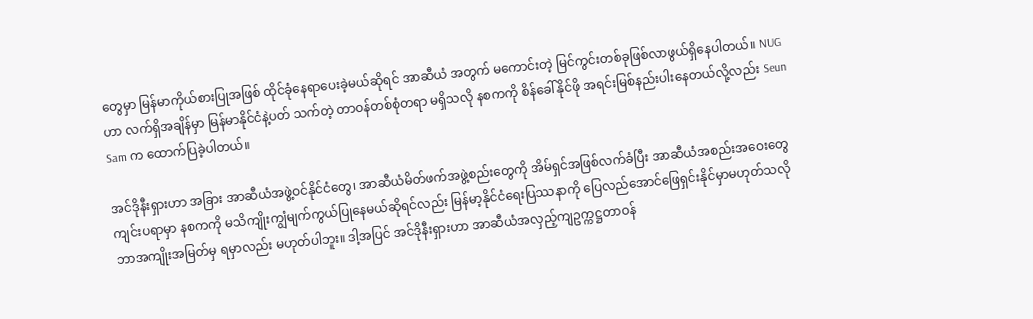တွေမှာ မြန်မာကိုယ်စားပြုအဖြစ် ထိုင်ခုံနေရာပေးခဲ့မယ်ဆိုရင် အာဆီယံ အတွက် မကောင်းတဲ့ မြင်ကွင်းတစ်ခုဖြစ်လာဖွယ်ရှိနေပါတယ်။ NUGဟာ လက်ရှိအချိန်မှာ မြန်မာနိုင်ငံနဲ့ပတ် သက်တဲ့ တာဝန်တစ်စုံတရာ မရှိသလို နစကကို စိန်ခေါ်နိုင်ဖို အရင်းမြစ်နည်းပါးနေတယ်လို့လည်း Seun Sam က ထောက်ပြခဲ့ပါတယ်။

အင်ဒိုနီးရှားဟာ အခြား အာဆီယံအဖွဲ့ဝင်နိုင်ငံတွေ၊ အာဆီယံမိတ်ဖက်အဖွဲ့စည်းတွေကို အိမ်ရှင်အဖြစ်လက်ခံပြီး အာဆီယံအစည်းအဝေးတွေ ကျင်းပရာမှာ နစကကို မသိကျိုးကျွံမျက်ကွယ်ပြုနေမယ်ဆိုရင်လည်း မြန်မာ့နိုင်ငံရေးပြဿနာကို ပြေလည်အောင်ဖြေရှင်းနိုင်မှာမဟုတ်သလို ဘာအကျိုးအမြတ်မှ ရမှာလည်း မဟုတ်ပါဘူး။ ဒါ့အပြင် အင်ဒိုနီးရှားဟာ အာဆီယံအလှည့်ကျဥက္ကဋ္ဌတာဝန်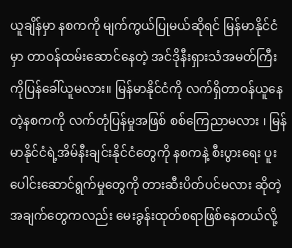ယူချိန်မှာ နစကကို မျက်ကွယ်ပြုမယ်ဆိုရင် မြန်မာနိုင်ငံမှာ တာဝန်ထမ်းဆောင်နေတဲ့ အင်ဒိုနီးရှားသံအမတ်ကြီးကိုပြန်ခေါ်ယူမလား။ မြန်မာနိုင်ငံကို လက်ရှိတာဝန်ယူနေတဲ့နစကကို လက်တုံပြန်မှုအဖြစ် စစ်ကြေညာမလား ၊ မြန်မာနိုင်ငံရဲ့အိမ်နီးချင်းနိုင်ငံတွေကို နစကနဲ့ စီးပွားရေး ပူးပေါင်းဆောင်ရွက်မှုတွေကို တားဆီးပိတ်ပင်မလား ဆိုတဲ့အချက်တွေကလည်း မေးခွန်းထုတ်စရာဖြစ်နေတယ်လို့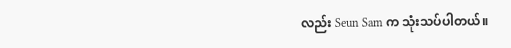လည်း Seun Sam က သုံးသပ်ပါတယ်။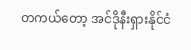တကယ်တော့ အင်ဒိုနီးရှားနိုင်ငံ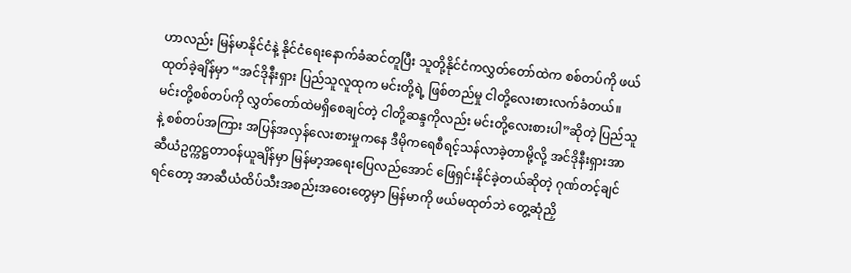ဟာလည်း မြန်မာနိုင်ငံနဲ့ နိုင်ငံရေးနောက်ခံဆင်တူပြီး သူတို့နိုင်ငံကလွှတ်တော်ထဲက စစ်တပ်ကို ဖယ်ထုတ်ခဲ့ချိန်မှာ “အင်ဒိုနီးရှား ပြည်သူလူထုက မင်းတို့ရဲ့ ဖြစ်တည်မှု ငါတို့လေးစားလက်ခံတယ်။ မင်းတို့စစ်တပ်ကို လွှတ်တော်ထဲမရှိစေချင်တဲ့ ငါတို့ဆန္ဒကိုလည်း မင်းတို့လေးစားပါ”ဆိုတဲ့ ပြည်သူနဲ့ စစ်တပ်အကြား အပြန်အလှန်လေးစားမှုကနေ ဒီမိုကရေစီရင့်သန်လာခဲ့တာမို့လို့ အင်ဒိုနီးရှားအာဆီယံဥက္ကဋ္ဌတာဝန်ယူချိန်မှာ မြန်မာ့အရေးပြေလည်အောင် ဖြေရှင်းနိုင်ခဲ့တယ်ဆိုတဲ့ ဂုဏ်တင့်ချင်ရင်တော့ အာဆီယံထိပ်သီးအစည်းအဝေးတွေမှာ မြန်မာကို ဖယ်မထုတ်ဘဲ တွေ့ဆုံညှိ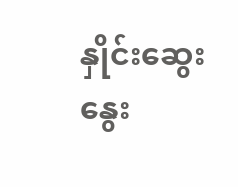နှိုင်းဆွေးနွေး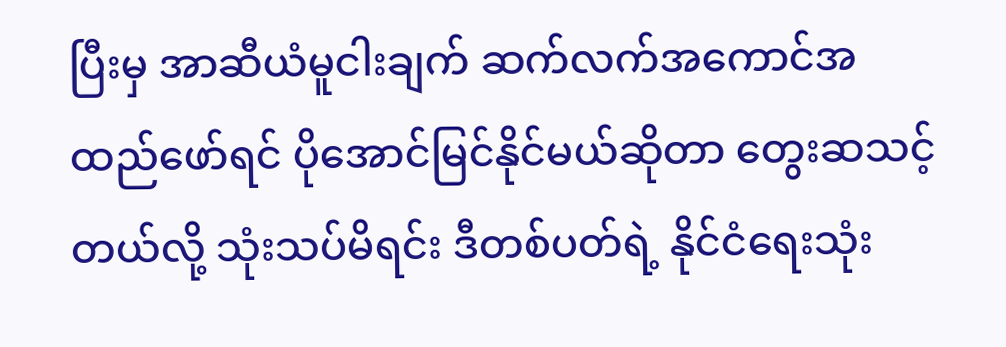ပြီးမှ အာဆီယံမူငါးချက် ဆက်လက်အကောင်အထည်ဖော်ရင် ပိုအောင်မြင်နိုင်မယ်ဆိုတာ တွေးဆသင့်တယ်လို့ သုံးသပ်မိရင်း ဒီတစ်ပတ်ရဲ့ နိုင်ငံရေးသုံး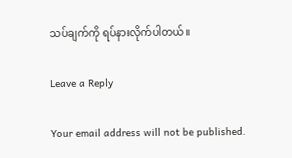သပ်ချက်ကို ရပ်နားလိုက်ပါတယ်။

Leave a Reply

Your email address will not be published.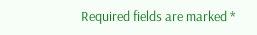Required fields are marked *